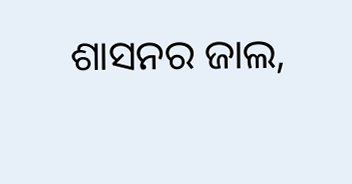ଶାସନର ଜାଲ,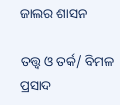ଜାଲର ଶାସନ

ତତ୍ତ୍ୱ ଓ ତର୍କ/ ବିମଳ ପ୍ରସାଦ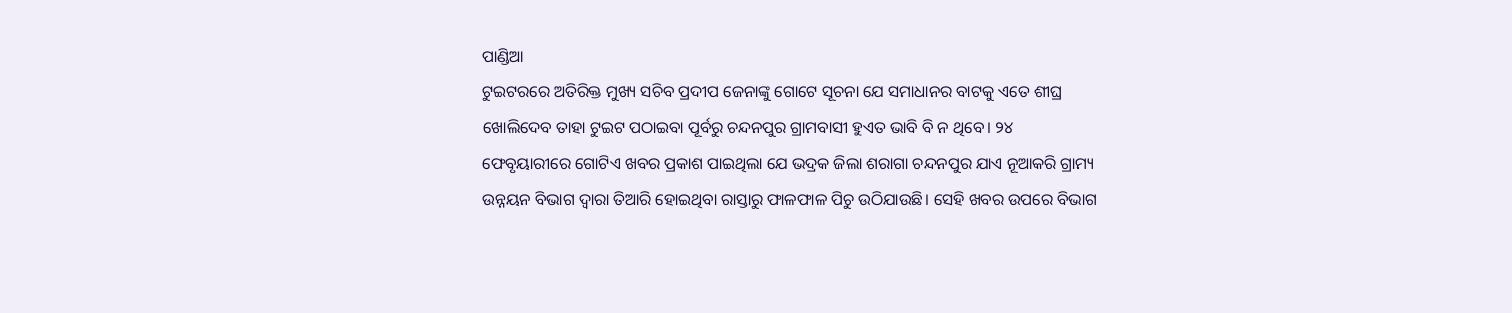ପାଣ୍ଡିଆ
ଟୁଇଟରରେ ଅତିରିକ୍ତ ମୁଖ୍ୟ ସଚିବ ପ୍ରଦୀପ ଜେନାଙ୍କୁ ଗୋଟେ ସୂଚନା ଯେ ସମାଧାନର ବାଟକୁ ଏତେ ଶୀଘ୍ର ଖୋଲିଦେବ ତାହା ଟୁଇଟ ପଠାଇବା ପୂର୍ବରୁ ଚନ୍ଦନପୁର ଗ୍ରାମବାସୀ ହୁଏତ ଭାବି ବି ନ ଥିବେ। ୨୪ ଫେବୃୟାରୀରେ ଗୋଟିଏ ଖବର ପ୍ରକାଶ ପାଇଥିଲା ଯେ ଭଦ୍ରକ ଜିଲା ଶରାଗା ଚନ୍ଦନପୁର ଯାଏ ନୂଆକରି ଗ୍ରାମ୍ୟ ଉନ୍ନୟନ ବିଭାଗ ଦ୍ୱାରା ତିଆରି ହୋଇଥିବା ରାସ୍ତାରୁ ଫାଳଫାଳ ପିଚୁ ଉଠିଯାଉଛି। ସେହି ଖବର ଉପରେ ବିଭାଗ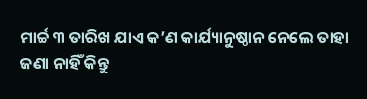ମାର୍ଚ୍ଚ ୩ ତାରିଖ ଯାଏ କ’ଣ କାର୍ଯ୍ୟାନୁଷ୍ଠାନ ନେଲେ ତାହା ଜଣା ନାହିଁ କିନ୍ତୁ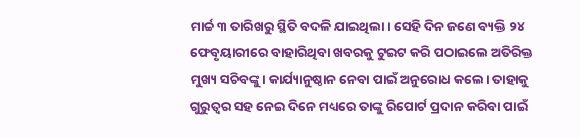ମାର୍ଚ୍ଚ ୩ ତାରିଖରୁ ସ୍ଥିତି ବଦଳି ଯାଇଥିଲା। ସେହି ଦିନ ଜଣେ ବ୍ୟକ୍ତି ୨୪ ଫେବୃୟାରୀରେ ବାହାରିଥିବା ଖବରକୁ ଟୁଇଟ କରି ପଠାଇଲେ ଅତିରିକ୍ତ ମୁଖ୍ୟ ସଚିବଙ୍କୁ। କାର୍ଯ୍ୟାନୁଷ୍ଠାନ ନେବା ପାଇଁ ଅନୁରୋଧ କଲେ। ତାହାକୁ ଗୁରୁତ୍ୱର ସହ ନେଇ ଦିନେ ମଧ୍ୟରେ ତାଙ୍କୁ ରିପୋର୍ଟ ପ୍ରଦାନ କରିବା ପାଇଁ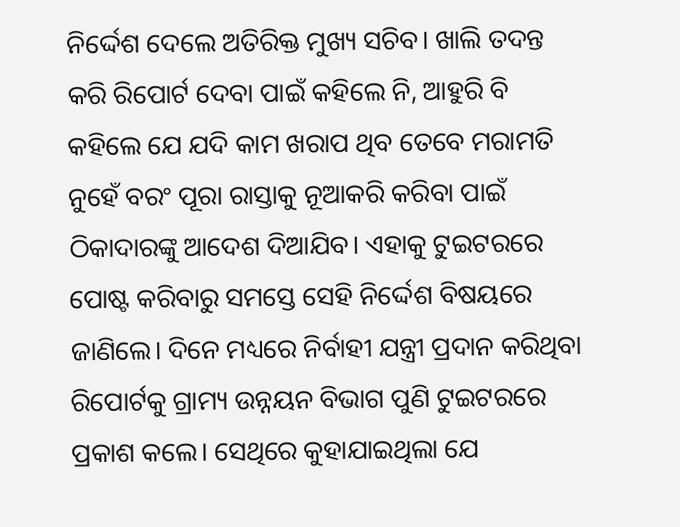ନିର୍ଦ୍ଦେଶ ଦେଲେ ଅତିରିକ୍ତ ମୁଖ୍ୟ ସଚିବ। ଖାଲି ତଦନ୍ତ କରି ରିପୋର୍ଟ ଦେବା ପାଇଁ କହିଲେ ନି, ଆହୁରି ବି କହିଲେ ଯେ ଯଦି କାମ ଖରାପ ଥିବ ତେବେ ମରାମତି ନୁହେଁ ବରଂ ପୂରା ରାସ୍ତାକୁ ନୂଆକରି କରିବା ପାଇଁ ଠିକାଦାରଙ୍କୁ ଆଦେଶ ଦିଆଯିବ। ଏହାକୁ ଟୁଇଟରରେ ପୋଷ୍ଟ କରିବାରୁ ସମସ୍ତେ ସେହି ନିର୍ଦ୍ଦେଶ ବିଷୟରେ ଜାଣିଲେ। ଦିନେ ମଧ୍ୟରେ ନିର୍ବାହୀ ଯନ୍ତ୍ରୀ ପ୍ରଦାନ କରିଥିବା ରିପୋର୍ଟକୁ ଗ୍ରାମ୍ୟ ଉନ୍ନୟନ ବିଭାଗ ପୁଣି ଟୁଇଟରରେ ପ୍ରକାଶ କଲେ। ସେଥିରେ କୁହାଯାଇଥିଲା ଯେ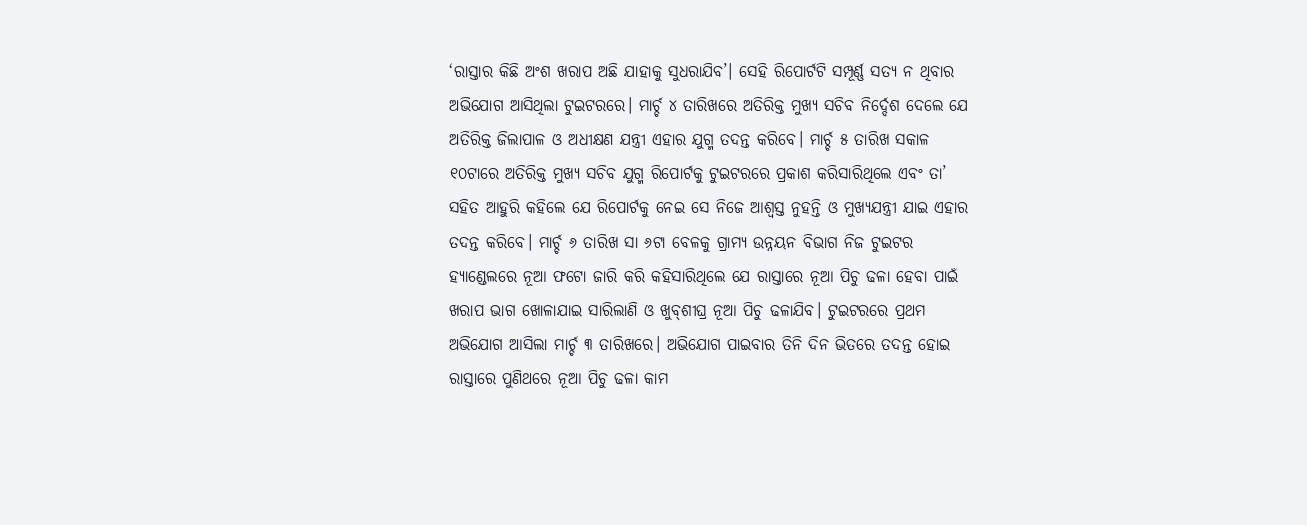‘ରାସ୍ତାର କିଛି ଅଂଶ ଖରାପ ଅଛି ଯାହାକୁ ସୁଧରାଯିବ’। ସେହି ରିପୋର୍ଟଟି ସମ୍ପୂର୍ଣ୍ଣ ସତ୍ୟ ନ ଥିବାର ଅଭିଯୋଗ ଆସିଥିଲା ଟୁଇଟରରେ। ମାର୍ଚ୍ଚ ୪ ତାରିଖରେ ଅତିରିକ୍ତ ମୁଖ୍ୟ ସଚିବ ନିର୍ଦ୍ଦେଶ ଦେଲେ ଯେ ଅତିରିକ୍ତ ଜିଲାପାଳ ଓ ଅଧୀକ୍ଷଣ ଯନ୍ତ୍ରୀ ଏହାର ଯୁଗ୍ମ ତଦନ୍ତ କରିବେ। ମାର୍ଚ୍ଚ ୫ ତାରିଖ ସକାଳ ୧୦ଟାରେ ଅତିରିକ୍ତ ମୁଖ୍ୟ ସଚିବ ଯୁଗ୍ମ ରିପୋର୍ଟକୁ ଟୁଇଟରରେ ପ୍ରକାଶ କରିସାରିଥିଲେ ଏବଂ ତା’ ସହିତ ଆହୁରି କହିଲେ ଯେ ରିପୋର୍ଟକୁ ନେଇ ସେ ନିଜେ ଆଶ୍ୱସ୍ତ ନୁହନ୍ତି ଓ ମୁଖ୍ୟଯନ୍ତ୍ରୀ ଯାଇ ଏହାର ତଦନ୍ତ କରିବେ। ମାର୍ଚ୍ଚ ୬ ତାରିଖ ସା ୬ଟା ବେଳକୁ ଗ୍ରାମ୍ୟ ଉନ୍ନୟନ ବିଭାଗ ନିଜ ଟୁଇଟର ହ୍ୟାଣ୍ଡେଲରେ ନୂଆ ଫଟୋ ଜାରି କରି କହିସାରିଥିଲେ ଯେ ରାସ୍ତାରେ ନୂଆ ପିଚୁ ଢଳା ହେବା ପାଇଁ ଖରାପ ଭାଗ ଖୋଳାଯାଇ ସାରିଲାଣି ଓ ଖୁବ୍‌ଶୀଘ୍ର ନୂଆ ପିଚୁ ଢଳାଯିବ। ଟୁଇଟରରେ ପ୍ରଥମ ଅଭିଯୋଗ ଆସିଲା ମାର୍ଚ୍ଚ ୩ ତାରିଖରେ। ଅଭିଯୋଗ ପାଇବାର ତିନି ଦିନ ଭିତରେ ତଦନ୍ତ ହୋଇ ରାସ୍ତାରେ ପୁଣିଥରେ ନୂଆ ପିଚୁ ଢଳା କାମ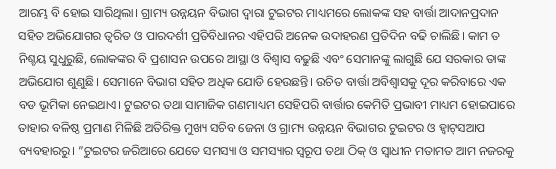ଆରମ୍ଭ ବି ହୋଇ ସାରିଥିଲା। ଗ୍ରାମ୍ୟ ଉନ୍ନୟନ ବିଭାଗ ଦ୍ୱାରା ଟୁଇଟର ମାଧ୍ୟମରେ ଲୋକଙ୍କ ସହ ବାର୍ତ୍ତା ଆଦାନପ୍ରଦାନ ସହିତ ଅଭିଯୋଗର ତ୍ୱରିତ ଓ ପାରଦର୍ଶୀ ପ୍ରତିବିଧାନର ଏହିପରି ଅନେକ ଉଦାହରଣ ପ୍ରତିଦିନ ବଢି ଚାଲିଛି। କାମ ତ ନିଶ୍ଚୟ ସୁଧୁରୁଛି, ଲୋକଙ୍କର ବି ପ୍ରଶାସନ ଉପରେ ଆସ୍ଥା ଓ ବିଶ୍ୱାସ ବଢୁଛି ଏବଂ ସେମାନଙ୍କୁ ଲାଗୁଛି ଯେ ସରକାର ତାଙ୍କ ଅଭିଯୋଗ ଶୁଣୁଛି। ସେମାନେ ବିଭାଗ ସହିତ ଅଧିକ ଯୋଡି ହେଉଛନ୍ତି। ଉଚିତ ବାର୍ତ୍ତା ଅବିଶ୍ୱାସକୁ ଦୂର କରିବାରେ ଏକ ବଡ ଭୂମିକା ନେଇଥାଏ। ଟୁଇଟର ତଥା ସାମାଜିକ ଗଣମାଧ୍ୟମ ସେହିପରି ବାର୍ତ୍ତାର କେମିତି ପ୍ରଭାବୀ ମାଧ୍ୟମ ହୋଇପାରେ ତାହାର ବଳିଷ୍ଠ ପ୍ରମାଣ ମିଳିଛି ଅତିରିକ୍ତ ମୁଖ୍ୟ ସଚିବ ଜେନା ଓ ଗ୍ରାମ୍ୟ ଉନ୍ନୟନ ବିଭାଗର ଟୁଇଟର ଓ ହ୍ବାଟ୍‌ସଆପ ବ୍ୟବହାରରୁ। ”ଟୁଇଟର ଜରିଆରେ ଯେତେ ସମସ୍ୟା ଓ ସମସ୍ୟାର ସ୍ବରୂପ ତଥା ଠିକ୍‌ ଓ ସ୍ବାଧୀନ ମତାମତ ଆମ ନଜରକୁ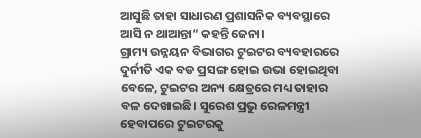ଆସୁଛି ତାହା ସାଧାରଣ ପ୍ରଶାସନିକ ବ୍ୟବସ୍ଥାରେ ଆସି ନ ଥାଆନ୍ତା“ କହନ୍ତି ଜେନା।
ଗ୍ରାମ୍ୟ ଉନ୍ନୟନ ବିଭାଗର ଟୁଇଟର ବ୍ୟବହାରରେ ଦୁର୍ନୀତି ଏକ ବଡ ପ୍ରସଙ୍ଗ ହୋଇ ଉଭା ହୋଇଥିବା ବେଳେ, ଟୁଇଟର ଅନ୍ୟ କ୍ଷେତ୍ରରେ ମଧ୍ୟ ତାହାର ବଳ ଦେଖାଇଛି। ସୁରେଶ ପ୍ରଭୁ ରେଳମନ୍ତ୍ରୀ ହେବାପରେ ଟୁଇଟରକୁ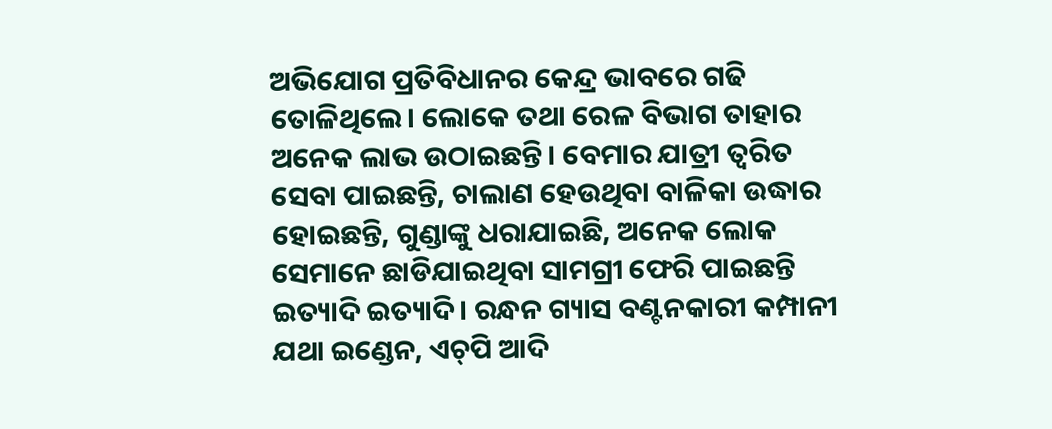ଅଭିଯୋଗ ପ୍ରତିବିଧାନର କେନ୍ଦ୍ର ଭାବରେ ଗଢି ତୋଳିଥିଲେ। ଲୋକେ ତଥା ରେଳ ବିଭାଗ ତାହାର ଅନେକ ଲାଭ ଉଠାଇଛନ୍ତି। ବେମାର ଯାତ୍ରୀ ତ୍ୱରିତ ସେବା ପାଇଛନ୍ତି, ଚାଲାଣ ହେଉଥିବା ବାଳିକା ଉଦ୍ଧାର ହୋଇଛନ୍ତି, ଗୁଣ୍ଡାଙ୍କୁ ଧରାଯାଇଛି, ଅନେକ ଲୋକ ସେମାନେ ଛାଡିଯାଇଥିବା ସାମଗ୍ରୀ ଫେରି ପାଇଛନ୍ତି ଇତ୍ୟାଦି ଇତ୍ୟାଦି। ରନ୍ଧନ ଗ୍ୟାସ ବଣ୍ଟନକାରୀ କମ୍ପାନୀ ଯଥା ଇଣ୍ଡେନ, ଏଚ୍‌ପି ଆଦି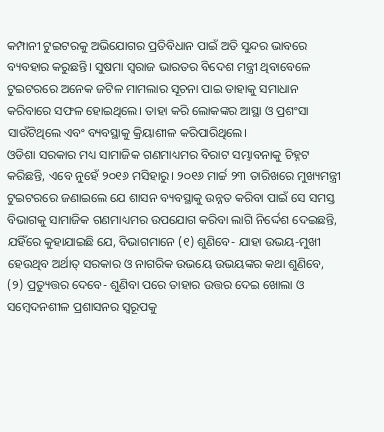କମ୍ପାନୀ ଟୁଇଟରକୁ ଅଭିଯୋଗର ପ୍ରତିବିଧାନ ପାଇଁ ଅତି ସୁନ୍ଦର ଭାବରେ ବ୍ୟବହାର କରୁଛନ୍ତି। ସୁଷମା ସ୍ବରାଜ ଭାରତର ବିଦେଶ ମନ୍ତ୍ରୀ ଥିବାବେଳେ ଟୁଇଟରରେ ଅନେକ ଜଟିଳ ମାମଲାର ସୂଚନା ପାଇ ତାହାକୁ ସମାଧାନ କରିବାରେ ସଫଳ ହୋଇଥିଲେ। ତାହା କରି ଲୋକଙ୍କର ଆସ୍ଥା ଓ ପ୍ରଶଂସା ସାଉଁଟିଥିଲେ ଏବଂ ବ୍ୟବସ୍ଥାକୁ କ୍ରିୟାଶୀଳ କରିପାରିଥିଲେ।
ଓଡିଶା ସରକାର ମଧ୍ୟ ସାମାଜିକ ଗଣମାଧ୍ୟମର ବିରାଟ ସମ୍ଭାବନାକୁ ଚିହ୍ନଟ କରିଛନ୍ତି, ଏବେ ନୁହେଁ ୨୦୧୬ ମସିହାରୁ। ୨୦୧୬ ମାର୍ଚ୍ଚ ୨୩ ତାରିଖରେ ମୁଖ୍ୟମନ୍ତ୍ରୀ ଟୁଇଟରରେ ଜଣାଇଲେ ଯେ ଶାସନ ବ୍ୟବସ୍ଥାକୁ ଉନ୍ନତ କରିବା ପାଇଁ ସେ ସମସ୍ତ ବିଭାଗକୁ ସାମାଜିକ ଗଣମାଧ୍ୟମର ଉପଯୋଗ କରିବା ଲାଗି ନିର୍ଦ୍ଦେଶ ଦେଇଛନ୍ତି, ଯହିଁରେ କୁହାଯାଇଛି ଯେ, ବିଭାଗମାନେ (୧) ଶୁଣିବେ- ଯାହା ଉଭୟ-ମୁଖୀ ହେଉଥିବ ଅର୍ଥାତ୍‌ ସରକାର ଓ ନାଗରିକ ଉଭୟେ ଉଭୟଙ୍କର କଥା ଶୁଣିବେ, (୨) ପ୍ରତ୍ୟୁତ୍ତର ଦେବେ- ଶୁଣିବା ପରେ ତାହାର ଉତ୍ତର ଦେଇ ଖୋଲା ଓ ସମ୍ବେଦନଶୀଳ ପ୍ରଶାସନର ସ୍ବରୂପକୁ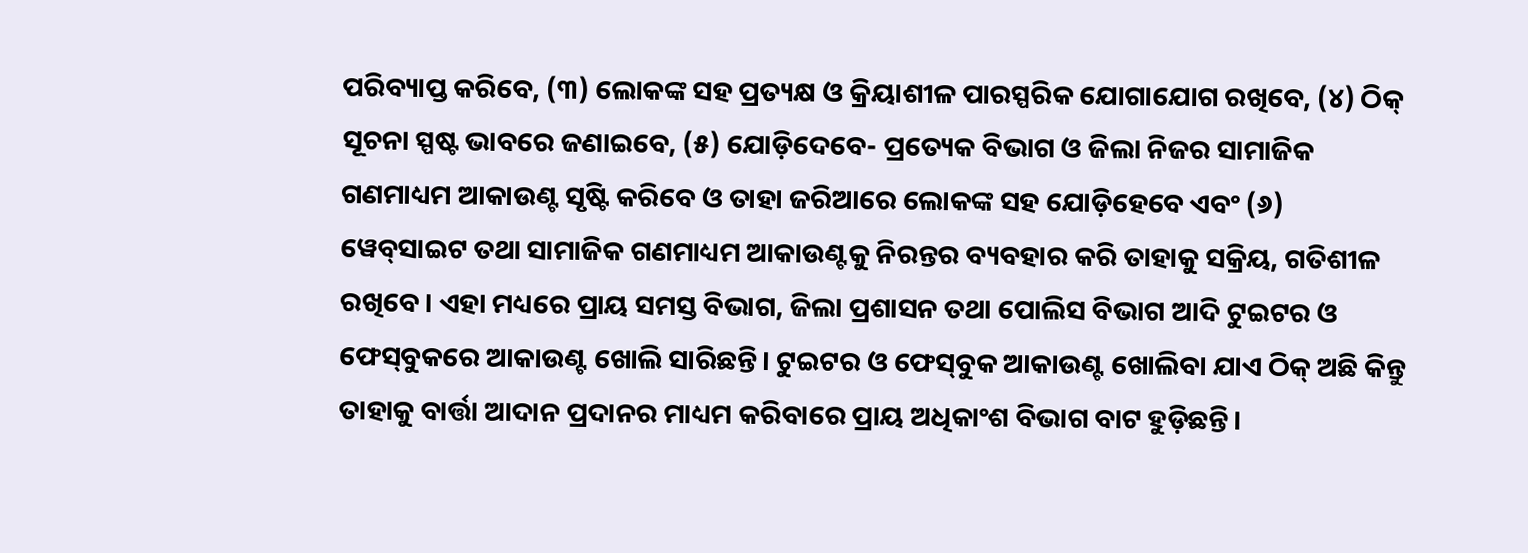ପରିବ୍ୟାପ୍ତ କରିବେ, (୩) ଲୋକଙ୍କ ସହ ପ୍ରତ୍ୟକ୍ଷ ଓ କ୍ରିୟାଶୀଳ ପାରସ୍ପରିକ ଯୋଗାଯୋଗ ରଖିବେ, (୪) ଠିକ୍‌ ସୂଚନା ସ୍ପଷ୍ଟ ଭାବରେ ଜଣାଇବେ, (୫) ଯୋଡ଼ିଦେବେ- ପ୍ରତ୍ୟେକ ବିଭାଗ ଓ ଜିଲା ନିଜର ସାମାଜିକ ଗଣମାଧ୍ୟମ ଆକାଉଣ୍ଟ ସୃଷ୍ଟି କରିବେ ଓ ତାହା ଜରିଆରେ ଲୋକଙ୍କ ସହ ଯୋଡ଼ିହେବେ ଏବଂ (୬) ୱେବ୍‌ସାଇଟ ତଥା ସାମାଜିକ ଗଣମାଧ୍ୟମ ଆକାଉଣ୍ଟକୁ ନିରନ୍ତର ବ୍ୟବହାର କରି ତାହାକୁ ସକ୍ରିୟ, ଗତିଶୀଳ ରଖିବେ। ଏହା ମଧ୍ୟରେ ପ୍ରାୟ ସମସ୍ତ ବିଭାଗ, ଜିଲା ପ୍ରଶାସନ ତଥା ପୋଲିସ ବିଭାଗ ଆଦି ଟୁଇଟର ଓ ଫେସ୍‌ବୁକରେ ଆକାଉଣ୍ଟ ଖୋଲି ସାରିଛନ୍ତି। ଟୁଇଟର ଓ ଫେସ୍‌ବୁକ ଆକାଉଣ୍ଟ ଖୋଲିବା ଯାଏ ଠିକ୍‌ ଅଛି କିନ୍ତୁ ତାହାକୁ ବାର୍ତ୍ତା ଆଦାନ ପ୍ରଦାନର ମାଧ୍ୟମ କରିବାରେ ପ୍ରାୟ ଅଧିକାଂଶ ବିଭାଗ ବାଟ ହୁଡ଼ିଛନ୍ତି।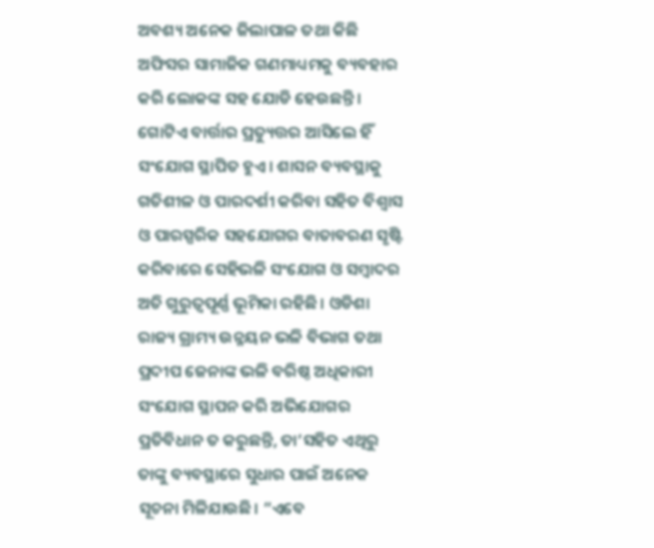ଅବଶ୍ୟ ଅନେକ ଜିଲାପାଳ ତଥା କିଛି ଅଫିସର ସାମାଜିକ ଗଣମାଧ୍ୟମକୁ ବ୍ୟବହାର କରି ଲୋକଙ୍କ ସହ ଯୋଡି ହେଉଛନ୍ତି।
ଗୋଟିଏ ବାର୍ତ୍ତାର ପ୍ରତ୍ୟୁତ୍ତର ଆସିଲେ ହିଁ ସଂଯୋଗ ସ୍ଥାପିତ ହୁଏ। ଶାସନ ବ୍ୟବସ୍ଥାକୁ ଗତିଶୀଳ ଓ ପାରଦର୍ଶୀ କରିବା ସହିତ ବିଶ୍ୱାସ ଓ ପାରସ୍ପରିକ ସହଯୋଗର ବାତାବରଣ ସୃଷ୍ଟି କରିବାରେ ସେହିଭଳି ସଂଯୋଗ ଓ ସମ୍ବାଦର ଅତି ଗୁରୁତ୍ୱପୂର୍ଣ୍ଣ ଭୂମିକା ରହିଛି। ଓଡିଶା ରାଜ୍ୟ ଗ୍ରାମ୍ୟ ଉନ୍ନୟନ ଭଳି ବିଭାଗ ତଥା ପ୍ରଦୀପ ଜେନାଙ୍କ ଭଳି ବରିଷ୍ଠ ଅଧିକାରୀ ସଂଯୋଗ ସ୍ଥାପନ କରି ଅଭିଯୋଗର ପ୍ରତିବିଧାନ ତ କରୁଛନ୍ତି, ତା’ସହିତ ଏଥିରୁ ତାଙ୍କୁ ବ୍ୟବସ୍ଥାରେ ସୁଧାର ପାଇଁ ଅନେକ ସୂଚନା ମିଳିଯାଉଛି। ”ଏବେ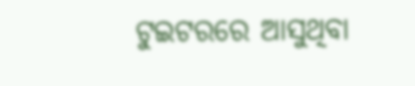ଟୁଇଟରରେ ଆସୁଥିବା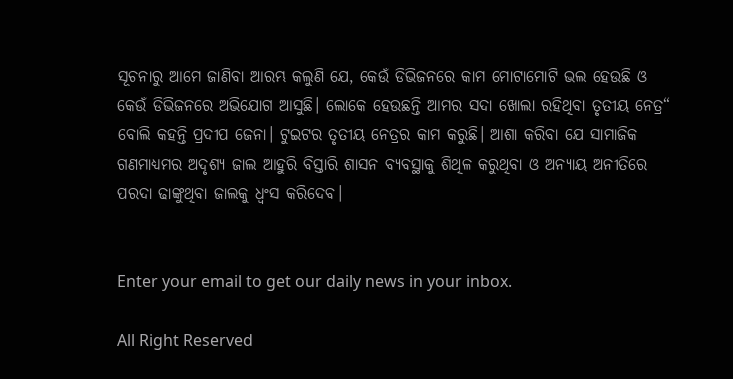ସୂଚନାରୁ ଆମେ ଜାଣିବା ଆରମ୍ଭ କଲୁଣି ଯେ, କେଉଁ ଡିଭିଜନରେ କାମ ମୋଟାମୋଟି ଭଲ ହେଉଛି ଓ କେଉଁ ଡିଭିଜନରେ ଅଭିଯୋଗ ଆସୁଛି। ଲୋକେ ହେଉଛନ୍ତି ଆମର ସଦା ଖୋଲା ରହିଥିବା ତୃତୀୟ ନେତ୍ର“ ବୋଲି କହନ୍ତି ପ୍ରଦୀପ ଜେନା। ଟୁଇଟର ତୃତୀୟ ନେତ୍ରର କାମ କରୁଛି। ଆଶା କରିବା ଯେ ସାମାଜିକ ଗଣମାଧ୍ୟମର ଅଦୃଶ୍ୟ ଜାଲ ଆହୁରି ବିସ୍ତାରି ଶାସନ ବ୍ୟବସ୍ଥାକୁ ଶିଥିଳ କରୁଥିବା ଓ ଅନ୍ୟାୟ ଅନୀତିରେ ପରଦା ଢାଙ୍କୁଥିବା ଜାଲକୁ ଧ୍ୱଂସ କରିଦେବ।


Enter your email to get our daily news in your inbox.

All Right Reserved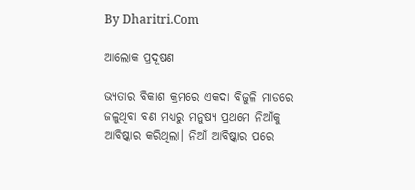By Dharitri.Com

ଆଲୋକ ପ୍ରଦୂଷଣ

ଭ୍ୟତାର ବିକାଶ କ୍ରମରେ ଏକଦା ବିଜୁଳି ମାଡରେ ଜଳୁଥିବା ବଣ ମଧ୍ୟରୁ ମନୁଷ୍ୟ ପ୍ରଥମେ ନିଆଁକୁ ଆବିଷ୍କାର କରିଥିଲା। ନିଆଁ ଆବିଷ୍କାର ପରେ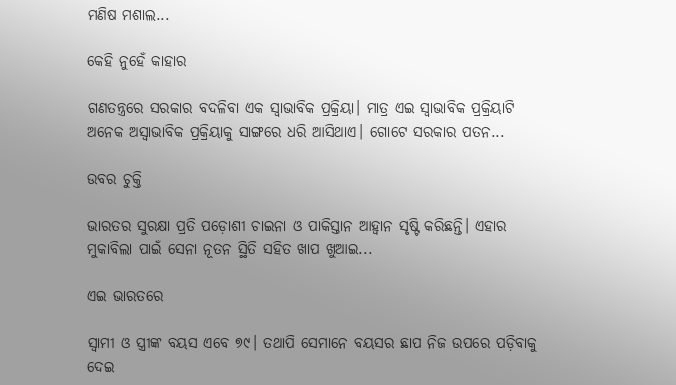ମଣିଷ ମଶାଲ...

କେହି ନୁହେଁ କାହାର

ଗଣତନ୍ତ୍ରରେ ସରକାର ବଦଳିବା ଏକ ସ୍ବାଭାବିକ ପ୍ରକ୍ରିୟା। ମାତ୍ର ଏଇ ସ୍ବାଭାବିକ ପ୍ରକ୍ରିୟାଟି ଅନେକ ଅସ୍ବାଭାବିକ ପ୍ରକ୍ରିୟାକୁ ସାଙ୍ଗରେ ଧରି ଆସିଥାଏ। ଗୋଟେ ସରକାର ପତନ...

ଉବର ଚୁକ୍ତି

ଭାରତର ସୁରକ୍ଷା ପ୍ରତି ପଡ଼ୋଶୀ ଚାଇନା ଓ ପାକିସ୍ତାନ ଆହ୍ବାନ ସୃଷ୍ଟି କରିଛନ୍ତି। ଏହାର ମୁକାବିଲା ପାଇଁ ସେନା ନୂତନ ସ୍ଥିତି ସହିତ ଖାପ ଖୁଆଇ...

ଏଇ ଭାରତରେ

ସ୍ବାମୀ ଓ ସ୍ତ୍ରୀଙ୍କ ବୟସ ଏବେ ୭୯। ତଥାପି ସେମାନେ ବୟସର ଛାପ ନିଜ ଉପରେ ପଡ଼ିବାକୁ ଦେଇ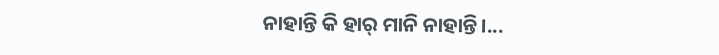ନାହାନ୍ତି କି ହାର୍‌ ମାନି ନାହାନ୍ତି।...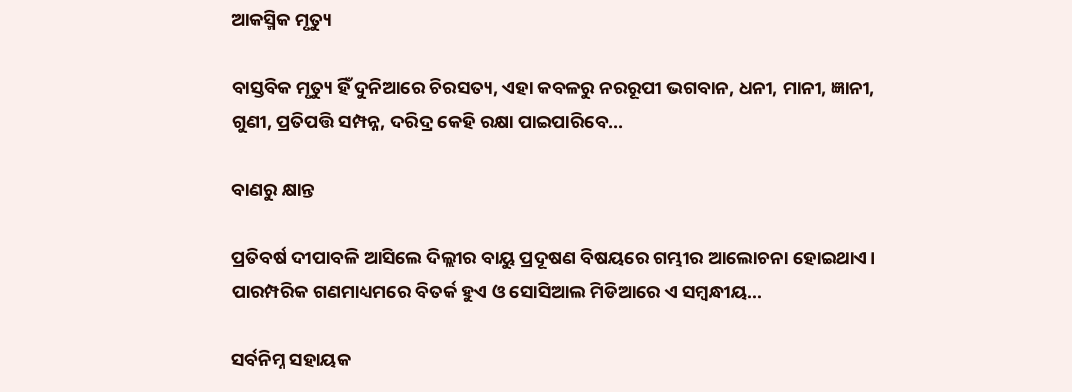ଆକସ୍ମିକ ମୃତ୍ୟୁ

ବାସ୍ତବିକ ମୃତ୍ୟୁ ହିଁ ଦୁନିଆରେ ଚିରସତ୍ୟ, ଏହା କବଳରୁ ନରରୂପୀ ଭଗବାନ, ଧନୀ, ମାନୀ, ଜ୍ଞାନୀ, ଗୁଣୀ, ପ୍ରତିପତ୍ତି ସମ୍ପନ୍ନ, ଦରିଦ୍ର କେହି ରକ୍ଷା ପାଇପାରିବେ...

ବାଣରୁ କ୍ଷାନ୍ତ

ପ୍ରତିବର୍ଷ ଦୀପାବଳି ଆସିଲେ ଦିଲ୍ଲୀର ବାୟୁ ପ୍ରଦୂଷଣ ବିଷୟରେ ଗମ୍ଭୀର ଆଲୋଚନା ହୋଇଥାଏ। ପାରମ୍ପରିକ ଗଣମାଧ୍ୟମରେ ବିତର୍କ ହୁଏ ଓ ସୋସିଆଲ ମିଡିଆରେ ଏ ସମ୍ବନ୍ଧୀୟ...

ସର୍ବନିମ୍ନ ସହାୟକ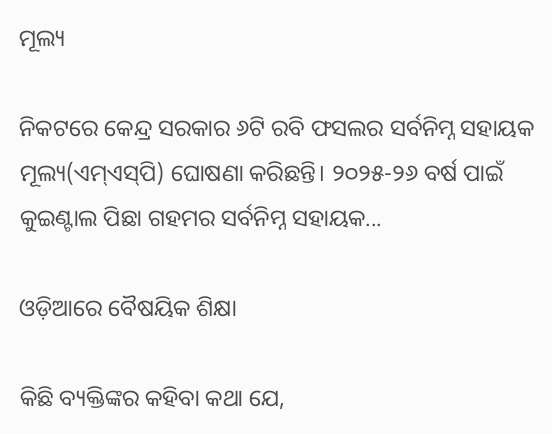ମୂଲ୍ୟ

ନିକଟରେ କେନ୍ଦ୍ର ସରକାର ୬ଟି ରବି ଫସଲର ସର୍ବନିମ୍ନ ସହାୟକ ମୂଲ୍ୟ(ଏମ୍‌ଏସ୍‌ପି) ଘୋଷଣା କରିଛନ୍ତି। ୨୦୨୫-୨୬ ବର୍ଷ ପାଇଁ କୁଇଣ୍ଟାଲ ପିଛା ଗହମର ସର୍ବନିମ୍ନ ସହାୟକ...

ଓଡ଼ିଆରେ ବୈଷୟିକ ଶିକ୍ଷା

କିଛି ବ୍ୟକ୍ତିଙ୍କର କହିବା କଥା ଯେ,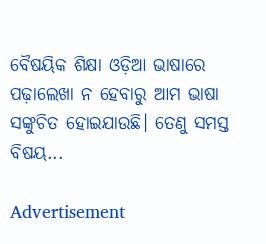ବୈଷୟିକ ଶିକ୍ଷା ଓଡ଼ିଆ ଭାଷାରେ ପଢ଼ାଲେଖା ନ ହେବାରୁ ଆମ ଭାଷା ସଙ୍କୁଚିତ ହୋଇଯାଉଛି। ତେଣୁ ସମସ୍ତ ବିଷୟ...

Advertisement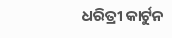ଧରିତ୍ରୀ କାର୍ଟୁନ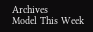Archives
Model This Week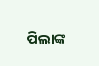ପିଲାଙ୍କ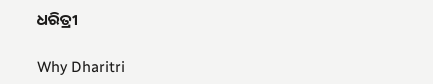ଧରିତ୍ରୀ

Why Dharitri